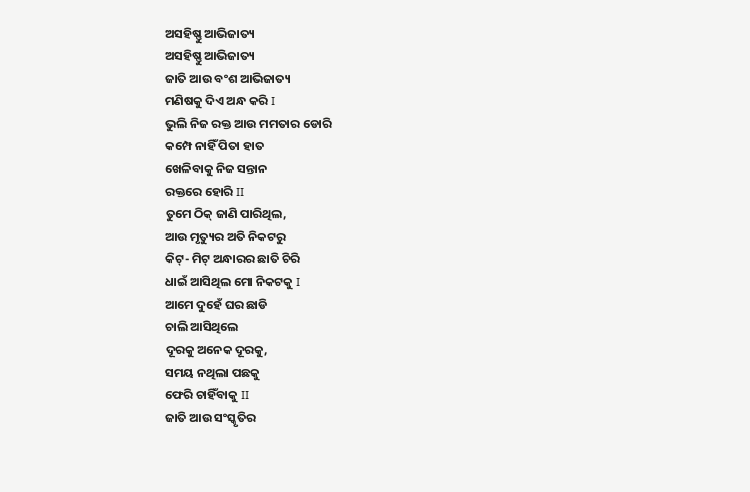ଅସହିଷ୍ଣୁ ଆଭିଜାତ୍ୟ
ଅସହିଷ୍ଣୁ ଆଭିଜାତ୍ୟ
ଜାତି ଆଉ ବଂଶ ଆଭିଜାତ୍ୟ
ମଣିଷକୁ ଦିଏ ଅନ୍ଧ କରି I
ଭୁଲି ନିଜ ରକ୍ତ ଆଉ ମମତାର ଡୋରି
କମ୍ପେ ନାହିଁ ପିତା ହାତ
ଖେଳିବାକୁ ନିଜ ସନ୍ତାନ
ରକ୍ତରେ ହୋରି II
ତୁମେ ଠିକ୍ ଜାଣି ପାରିଥିଲ,
ଆଉ ମୃତ୍ୟୁର ଅତି ନିକଟରୁ
କିଟ୍- ମିଟ୍ ଅନ୍ଧାରର ଛାତି ଚିରି
ଧାଇଁ ଆସିଥିଲ ମୋ ନିକଟକୁ I
ଆମେ ଦୁହେଁ ଘର ଛାଡି
ଚାଲି ଆସିଥିଲେ
ଦୂରକୁ ଅନେକ ଦୂରକୁ,
ସମୟ ନଥିଲା ପଛକୁ
ଫେରି ଚାହିଁବାକୁ II
ଜାତି ଆଉ ସଂସ୍କୃତିର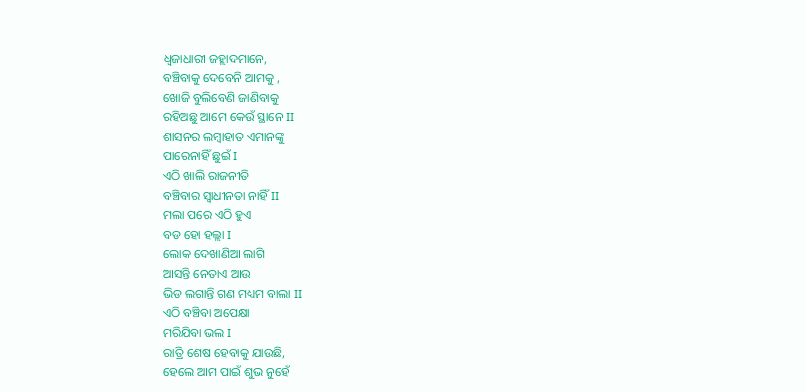ଧ୍ୱଜାଧାରୀ ଜହ୍ଲାଦମାନେ,
ବଞ୍ଚିବାକୁ ଦେବେନି ଆମକୁ ,
ଖୋଜି ବୁଲିବେଣି ଜାଣିବାକୁ
ରହିଅଛୁ ଆମେ କେଉଁ ସ୍ଥାନେ II
ଶାସନର ଲମ୍ବାହାତ ଏମାନଙ୍କୁ
ପାରେନାହିଁ ଛୁଇଁ I
ଏଠି ଖାଲି ରାଜନୀତି
ବଞ୍ଚିବାର ସ୍ୱାଧୀନତା ନାହିଁ II
ମଲା ପରେ ଏଠି ହୁଏ
ବଡ ହୋ ହଲ୍ଲା I
ଲୋକ ଦେଖାଣିଆ ଲାଗି
ଆସନ୍ତି ନେତାଏ ଆଉ
ଭିଡ ଲଗାନ୍ତି ଗଣ ମଧ୍ୟମ ବାଲା II
ଏଠି ବଞ୍ଚିବା ଅପେକ୍ଷା
ମରିଯିବା ଭଲ I
ରାତ୍ରି ଶେଷ ହେବାକୁ ଯାଉଛି,
ହେଲେ ଆମ ପାଇଁ ଶୁଭ ନୁହେଁ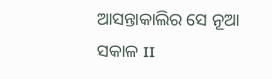ଆସନ୍ତାକାଲିର ସେ ନୂଆ ସକାଳ II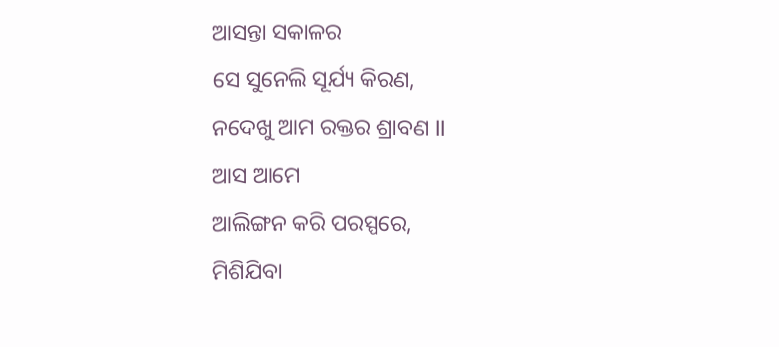ଆସନ୍ତା ସକାଳର
ସେ ସୁନେଲି ସୂର୍ଯ୍ୟ କିରଣ,
ନଦେଖୁ ଆମ ରକ୍ତର ଶ୍ରାବଣ II
ଆସ ଆମେ
ଆଲିଙ୍ଗନ କରି ପରସ୍ପରେ,
ମିଶିଯିବା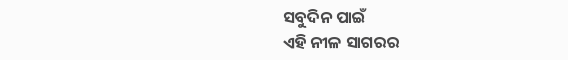ସବୁଦିନ ପାଇଁ
ଏହି ନୀଳ ସାଗରର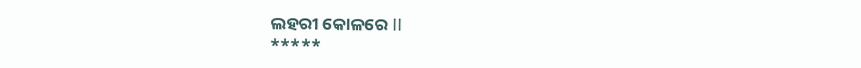ଲହରୀ କୋଳରେ II
*****